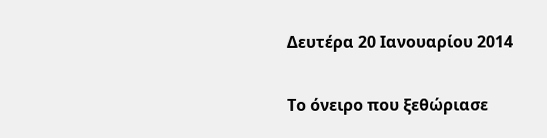Δευτέρα 20 Ιανουαρίου 2014

Το όνειρο που ξεθώριασε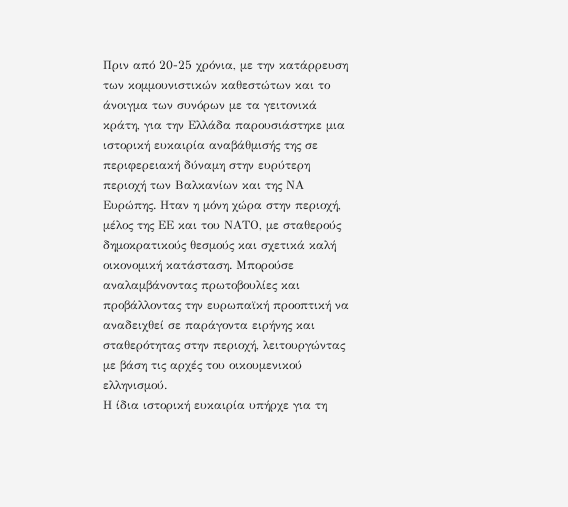Πριν από 20-25 χρόνια, με την κατάρρευση των κομμουνιστικών καθεστώτων και το άνοιγμα των συνόρων με τα γειτονικά κράτη, για την Ελλάδα παρουσιάστηκε μια ιστορική ευκαιρία αναβάθμισής της σε περιφερειακή δύναμη στην ευρύτερη περιοχή των Βαλκανίων και της ΝΑ Ευρώπης. Ηταν η μόνη χώρα στην περιοχή, μέλος της ΕΕ και του ΝΑΤΟ, με σταθερούς δημοκρατικούς θεσμούς και σχετικά καλή οικονομική κατάσταση. Μπορούσε αναλαμβάνοντας πρωτοβουλίες και προβάλλοντας την ευρωπαϊκή προοπτική να αναδειχθεί σε παράγοντα ειρήνης και σταθερότητας στην περιοχή, λειτουργώντας με βάση τις αρχές του οικουμενικού ελληνισμού.
Η ίδια ιστορική ευκαιρία υπήρχε για τη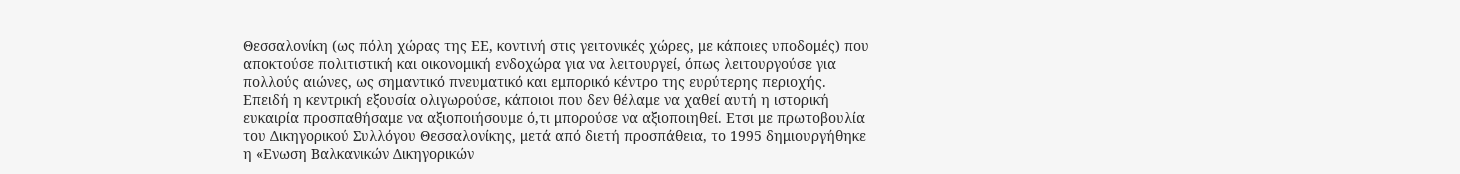Θεσσαλονίκη (ως πόλη χώρας της ΕΕ, κοντινή στις γειτονικές χώρες, με κάποιες υποδομές) που αποκτούσε πολιτιστική και οικονομική ενδοχώρα για να λειτουργεί, όπως λειτουργούσε για πολλούς αιώνες, ως σημαντικό πνευματικό και εμπορικό κέντρο της ευρύτερης περιοχής. Επειδή η κεντρική εξουσία ολιγωρούσε, κάποιοι που δεν θέλαμε να χαθεί αυτή η ιστορική ευκαιρία προσπαθήσαμε να αξιοποιήσουμε ό,τι μπορούσε να αξιοποιηθεί. Ετσι με πρωτοβουλία του Δικηγορικού Συλλόγου Θεσσαλονίκης, μετά από διετή προσπάθεια, το 1995 δημιουργήθηκε η «Ενωση Βαλκανικών Δικηγορικών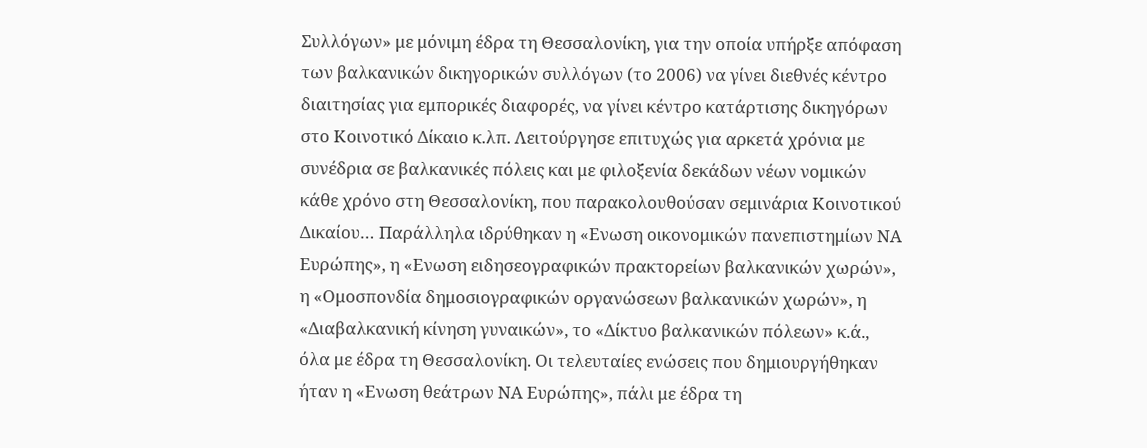Συλλόγων» με μόνιμη έδρα τη Θεσσαλονίκη, για την οποία υπήρξε απόφαση των βαλκανικών δικηγορικών συλλόγων (το 2006) να γίνει διεθνές κέντρο διαιτησίας για εμπορικές διαφορές, να γίνει κέντρο κατάρτισης δικηγόρων στο Κοινοτικό Δίκαιο κ.λπ. Λειτούργησε επιτυχώς για αρκετά χρόνια με συνέδρια σε βαλκανικές πόλεις και με φιλοξενία δεκάδων νέων νομικών κάθε χρόνο στη Θεσσαλονίκη, που παρακολουθούσαν σεμινάρια Κοινοτικού Δικαίου… Παράλληλα ιδρύθηκαν η «Ενωση οικονομικών πανεπιστημίων ΝΑ Ευρώπης», η «Ενωση ειδησεογραφικών πρακτορείων βαλκανικών χωρών», η «Ομοσπονδία δημοσιογραφικών οργανώσεων βαλκανικών χωρών», η «Διαβαλκανική κίνηση γυναικών», το «Δίκτυο βαλκανικών πόλεων» κ.ά., όλα με έδρα τη Θεσσαλονίκη. Οι τελευταίες ενώσεις που δημιουργήθηκαν ήταν η «Ενωση θεάτρων ΝΑ Ευρώπης», πάλι με έδρα τη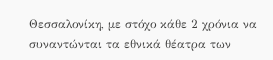Θεσσαλονίκη, με στόχο κάθε 2 χρόνια να συναντώνται τα εθνικά θέατρα των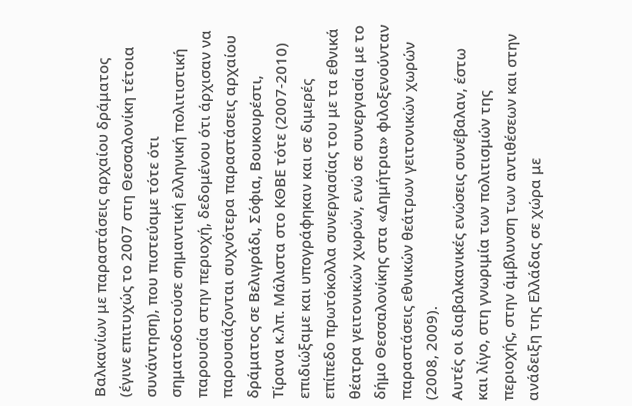Βαλκανίων με παραστάσεις αρχαίου δράματος (έγινε επιτυχώς το 2007 στη Θεσσαλονίκη τέτοια συνάντηση), που πιστεύαμε τότε ότι σηματοδοτούσε σημαντική ελληνική πολιτιστική παρουσία στην περιοχή, δεδομένου ότι άρχισαν να παρουσιάζονται συχνότερα παραστάσεις αρχαίου δράματος σε Βελιγράδι, Σόφια, Βουκουρέστι, Τίρανα κ.λπ. Μάλιστα στο ΚΘΒΕ τότε (2007-2010) επιδιώξαμε και υπογράφηκαν και σε διμερές επίπεδο πρωτόκολλα συνεργασίας του με τα εθνικά θέατρα γειτονικών χωρών, ενώ σε συνεργασία με το δήμο Θεσσαλονίκης στα «Δημήτρια» φιλοξενούνταν παραστάσεις εθνικών θεάτρων γειτονικών χωρών (2008, 2009).
Αυτές οι διαβαλκανικές ενώσεις συνέβαλαν, έστω και λίγο, στη γνωριμία των πολιτισμών της περιοχής, στην άμβλυνση των αντιθέσεων και στην ανάδειξη της Ελλάδας σε χώρα με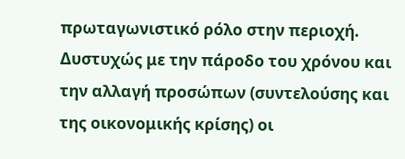πρωταγωνιστικό ρόλο στην περιοχή. Δυστυχώς με την πάροδο του χρόνου και την αλλαγή προσώπων (συντελούσης και της οικονομικής κρίσης) οι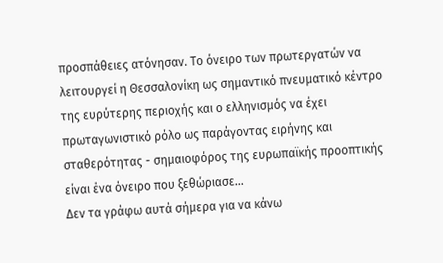προσπάθειες ατόνησαν. Το όνειρο των πρωτεργατών να λειτουργεί η Θεσσαλονίκη ως σημαντικό πνευματικό κέντρο της ευρύτερης περιοχής και ο ελληνισμός να έχει πρωταγωνιστικό ρόλο ως παράγοντας ειρήνης και σταθερότητας - σημαιοφόρος της ευρωπαϊκής προοπτικής είναι ένα όνειρο που ξεθώριασε…
Δεν τα γράφω αυτά σήμερα για να κάνω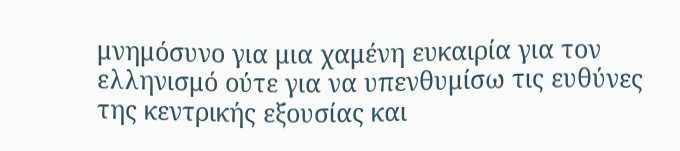μνημόσυνο για μια χαμένη ευκαιρία για τον ελληνισμό ούτε για να υπενθυμίσω τις ευθύνες της κεντρικής εξουσίας και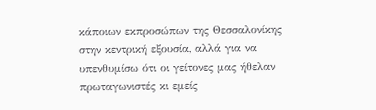κάποιων εκπροσώπων της Θεσσαλονίκης στην κεντρική εξουσία, αλλά για να υπενθυμίσω ότι οι γείτονες μας ήθελαν πρωταγωνιστές κι εμείς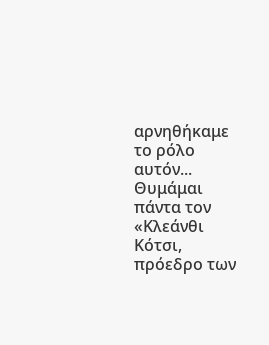αρνηθήκαμε το ρόλο αυτόν... Θυμάμαι πάντα τον «Κλεάνθι Κότσι, πρόεδρο των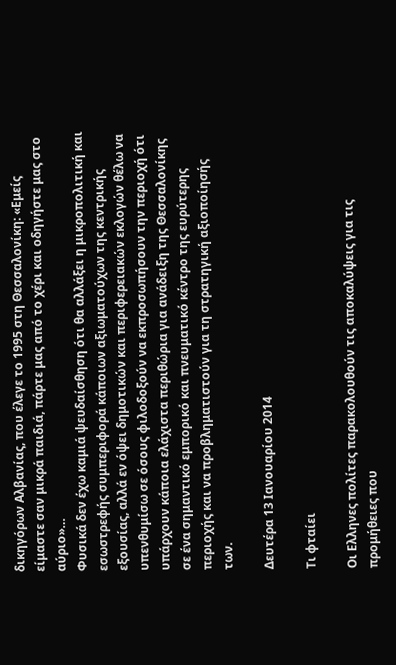δικηγόρων Αλβανίας, που έλεγε το 1995 στη Θεσσαλονίκη: «Εμείς είμαστε σαν μικρά παιδιά, πάρτε μας από το χέρι και οδηγήστε μας στο αύριο»…
Φυσικά δεν έχω καμιά ψευδαίσθηση ότι θα αλλάξει η μικροπολιτική και εσωστρεφής συμπεριφορά κάποιων αξιωματούχων της κεντρικής εξουσίας, αλλά εν όψει δημοτικών και περιφερειακών εκλογών θέλω να υπενθυμίσω σε όσους φιλοδοξούν να εκπροσωπήσουν την περιοχή ότι υπάρχουν κάποια ελάχιστα περιθώρια για ανάδειξη της Θεσσαλονίκης σε ένα σημαντικό εμπορικό και πνευματικό κέντρο της ευρύτερης περιοχής και να προβληματιστούν για τη στρατηγική αξιοποίησής των.

Δευτέρα 13 Ιανουαρίου 2014

Tι φταίει

Οι Ελληνες πολίτες παρακολουθούν τις αποκαλύψεις για τις προμήθειες που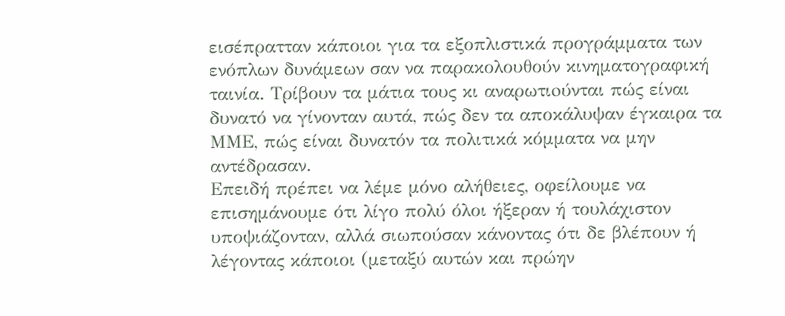εισέπρατταν κάποιοι για τα εξοπλιστικά προγράμματα των ενόπλων δυνάμεων σαν να παρακολουθούν κινηματογραφική ταινία. Τρίβουν τα μάτια τους κι αναρωτιoύνται πώς είναι δυνατό να γίνονταν αυτά, πώς δεν τα αποκάλυψαν έγκαιρα τα ΜΜΕ, πώς είναι δυνατόν τα πολιτικά κόμματα να μην αντέδρασαν.
Επειδή πρέπει να λέμε μόνο αλήθειες, οφείλουμε να επισημάνουμε ότι λίγο πολύ όλοι ήξεραν ή τουλάχιστον υποψιάζονταν, αλλά σιωπούσαν κάνοντας ότι δε βλέπουν ή λέγοντας κάποιοι (μεταξύ αυτών και πρώην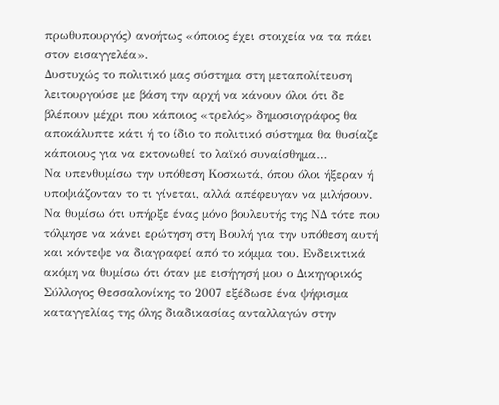πρωθυπουργός) ανοήτως «όποιος έχει στοιχεία να τα πάει στον εισαγγελέα».
Δυστυχώς το πολιτικό μας σύστημα στη μεταπολίτευση λειτουργούσε με βάση την αρχή να κάνουν όλοι ότι δε βλέπουν μέχρι που κάποιος «τρελός» δημοσιογράφος θα αποκάλυπτε κάτι ή το ίδιο το πολιτικό σύστημα θα θυσίαζε κάποιους για να εκτονωθεί το λαϊκό συναίσθημα…
Να υπενθυμίσω την υπόθεση Κοσκωτά, όπου όλοι ήξεραν ή υποψιάζονταν το τι γίνεται, αλλά απέφευγαν να μιλήσουν. Να θυμίσω ότι υπήρξε ένας μόνο βουλευτής της ΝΔ τότε που τόλμησε να κάνει ερώτηση στη Βουλή για την υπόθεση αυτή και κόντεψε να διαγραφεί από το κόμμα του. Ενδεικτικά ακόμη να θυμίσω ότι όταν με εισήγησή μου ο Δικηγορικός Σύλλογος Θεσσαλονίκης το 2007 εξέδωσε ένα ψήφισμα καταγγελίας της όλης διαδικασίας ανταλλαγών στην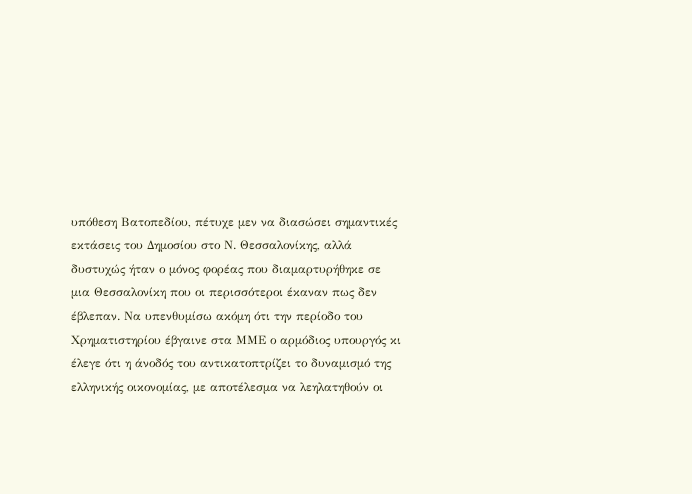υπόθεση Βατοπεδίου, πέτυχε μεν να διασώσει σημαντικές εκτάσεις του Δημοσίου στο Ν. Θεσσαλονίκης, αλλά δυστυχώς ήταν ο μόνος φορέας που διαμαρτυρήθηκε σε μια Θεσσαλονίκη που οι περισσότεροι έκαναν πως δεν έβλεπαν. Να υπενθυμίσω ακόμη ότι την περίοδο του Χρηματιστηρίου έβγαινε στα ΜΜΕ ο αρμόδιος υπουργός κι έλεγε ότι η άνοδός του αντικατοπτρίζει το δυναμισμό της ελληνικής οικονομίας, με αποτέλεσμα να λεηλατηθούν οι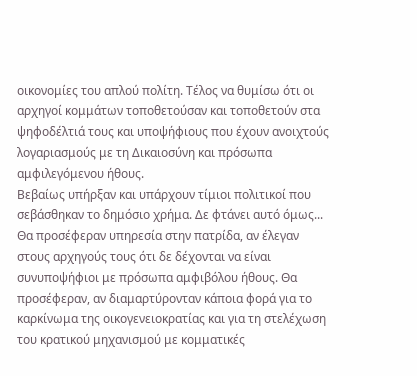οικονομίες του απλού πολίτη. Τέλος να θυμίσω ότι οι αρχηγοί κομμάτων τοποθετούσαν και τοποθετούν στα ψηφοδέλτιά τους και υποψήφιους που έχουν ανοιχτούς λογαριασμούς με τη Δικαιοσύνη και πρόσωπα αμφιλεγόμενου ήθους.
Βεβαίως υπήρξαν και υπάρχουν τίμιοι πολιτικοί που σεβάσθηκαν το δημόσιο χρήμα. Δε φτάνει αυτό όμως... Θα προσέφεραν υπηρεσία στην πατρίδα, αν έλεγαν στους αρχηγούς τους ότι δε δέχονται να είναι συνυποψήφιοι με πρόσωπα αμφιβόλου ήθους. Θα προσέφεραν, αν διαμαρτύρονταν κάποια φορά για το καρκίνωμα της οικογενειοκρατίας και για τη στελέχωση του κρατικού μηχανισμού με κομματικές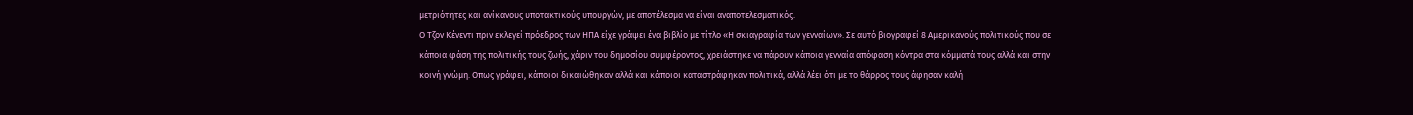μετριότητες και ανίκανους υποτακτικούς υπουργών, με αποτέλεσμα να είναι αναποτελεσματικός.
Ο Τζον Κένεντι πριν εκλεγεί πρόεδρος των ΗΠΑ είχε γράψει ένα βιβλίο με τίτλο «Η σκιαγραφία των γενναίων». Σε αυτό βιογραφεί 8 Αμερικανούς πολιτικούς που σε κάποια φάση της πολιτικής τους ζωής, χάριν του δημοσίου συμφέροντος, χρειάστηκε να πάρουν κάποια γενναία απόφαση κόντρα στα κόμματά τους αλλά και στην κοινή γνώμη. Οπως γράφει, κάποιοι δικαιώθηκαν αλλά και κάποιοι καταστράφηκαν πολιτικά, αλλά λέει ότι με το θάρρος τους άφησαν καλή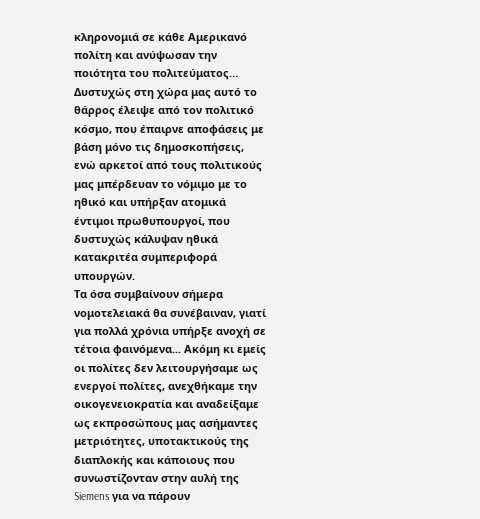κληρονομιά σε κάθε Αμερικανό πολίτη και ανύψωσαν την ποιότητα του πολιτεύματος… Δυστυχώς στη χώρα μας αυτό το θάρρος έλειψε από τον πολιτικό κόσμο, που έπαιρνε αποφάσεις με βάση μόνο τις δημοσκοπήσεις, ενώ αρκετοί από τους πολιτικούς μας μπέρδευαν το νόμιμο με το ηθικό και υπήρξαν ατομικά έντιμοι πρωθυπουργοί, που δυστυχώς κάλυψαν ηθικά κατακριτέα συμπεριφορά υπουργών.
Τα όσα συμβαίνουν σήμερα νομοτελειακά θα συνέβαιναν, γιατί για πολλά χρόνια υπήρξε ανοχή σε τέτοια φαινόμενα... Ακόμη κι εμείς οι πολίτες δεν λειτουργήσαμε ως ενεργοί πολίτες, ανεχθήκαμε την οικογενειοκρατία και αναδείξαμε ως εκπροσώπους μας ασήμαντες μετριότητες, υποτακτικούς της διαπλοκής και κάποιους που συνωστίζονταν στην αυλή της Siemens για να πάρουν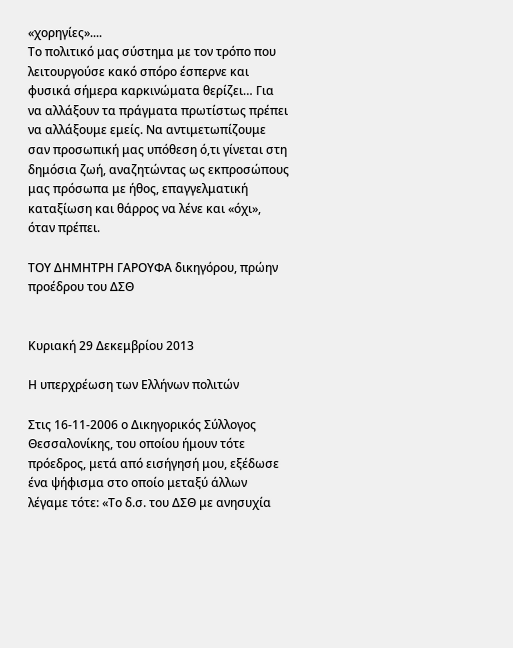«χορηγίες»....
Το πολιτικό μας σύστημα με τον τρόπο που λειτουργούσε κακό σπόρο έσπερνε και φυσικά σήμερα καρκινώματα θερίζει… Για να αλλάξουν τα πράγματα πρωτίστως πρέπει να αλλάξουμε εμείς. Να αντιμετωπίζουμε σαν προσωπική μας υπόθεση ό,τι γίνεται στη δημόσια ζωή, αναζητώντας ως εκπροσώπους μας πρόσωπα με ήθος, επαγγελματική καταξίωση και θάρρος να λένε και «όχι», όταν πρέπει.

ΤΟΥ ΔΗΜΗΤΡΗ ΓΑΡΟΥΦΑ δικηγόρου, πρώην προέδρου του ΔΣΘ


Κυριακή 29 Δεκεμβρίου 2013

Η υπερχρέωση των Ελλήνων πολιτών

Στις 16-11-2006 ο Δικηγορικός Σύλλογος Θεσσαλονίκης, του οποίου ήμουν τότε πρόεδρος, μετά από εισήγησή μου, εξέδωσε ένα ψήφισμα στο οποίο μεταξύ άλλων λέγαμε τότε: «Το δ.σ. του ΔΣΘ με ανησυχία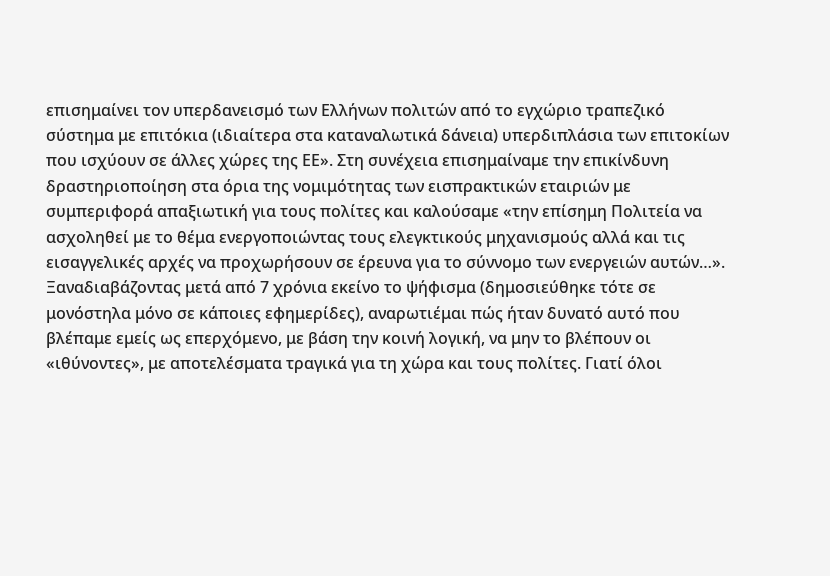επισημαίνει τον υπερδανεισμό των Ελλήνων πολιτών από το εγχώριο τραπεζικό σύστημα με επιτόκια (ιδιαίτερα στα καταναλωτικά δάνεια) υπερδιπλάσια των επιτοκίων που ισχύουν σε άλλες χώρες της ΕΕ». Στη συνέχεια επισημαίναμε την επικίνδυνη δραστηριοποίηση στα όρια της νομιμότητας των εισπρακτικών εταιριών με συμπεριφορά απαξιωτική για τους πολίτες και καλούσαμε «την επίσημη Πολιτεία να ασχοληθεί με το θέμα ενεργοποιώντας τους ελεγκτικούς μηχανισμούς αλλά και τις εισαγγελικές αρχές να προχωρήσουν σε έρευνα για το σύννομο των ενεργειών αυτών…».
Ξαναδιαβάζοντας μετά από 7 χρόνια εκείνο το ψήφισμα (δημοσιεύθηκε τότε σε μονόστηλα μόνο σε κάποιες εφημερίδες), αναρωτιέμαι πώς ήταν δυνατό αυτό που βλέπαμε εμείς ως επερχόμενο, με βάση την κοινή λογική, να μην το βλέπουν οι «ιθύνοντες», με αποτελέσματα τραγικά για τη χώρα και τους πολίτες. Γιατί όλοι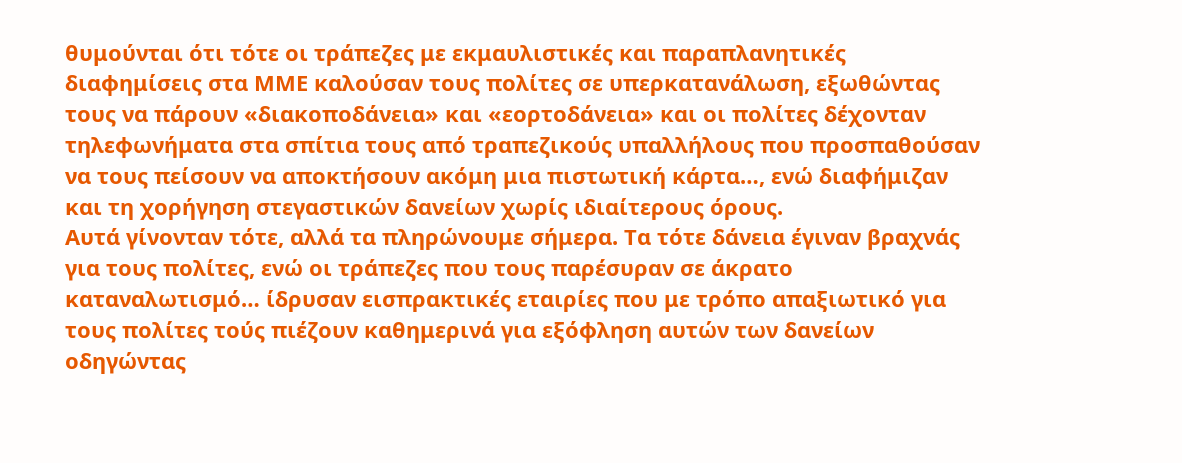θυμούνται ότι τότε οι τράπεζες με εκμαυλιστικές και παραπλανητικές διαφημίσεις στα ΜΜΕ καλούσαν τους πολίτες σε υπερκατανάλωση, εξωθώντας τους να πάρουν «διακοποδάνεια» και «εορτοδάνεια» και οι πολίτες δέχονταν τηλεφωνήματα στα σπίτια τους από τραπεζικούς υπαλλήλους που προσπαθούσαν να τους πείσουν να αποκτήσουν ακόμη μια πιστωτική κάρτα…, ενώ διαφήμιζαν και τη χορήγηση στεγαστικών δανείων χωρίς ιδιαίτερους όρους.
Αυτά γίνονταν τότε, αλλά τα πληρώνουμε σήμερα. Τα τότε δάνεια έγιναν βραχνάς για τους πολίτες, ενώ οι τράπεζες που τους παρέσυραν σε άκρατο καταναλωτισμό… ίδρυσαν εισπρακτικές εταιρίες που με τρόπο απαξιωτικό για τους πολίτες τούς πιέζουν καθημερινά για εξόφληση αυτών των δανείων οδηγώντας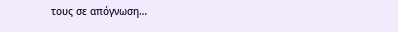τους σε απόγνωση…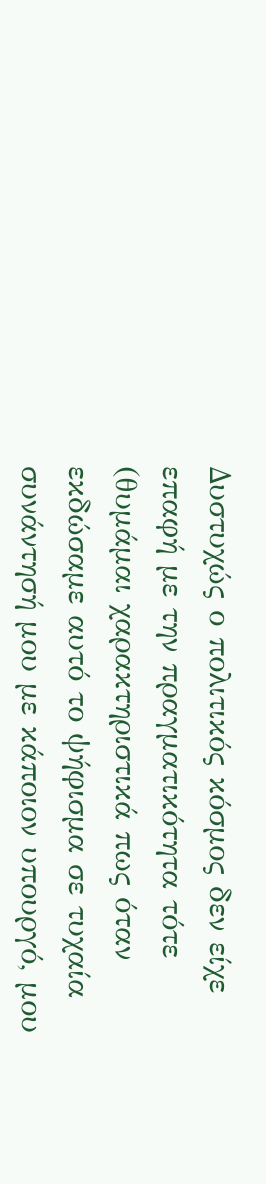Δυστυχώς ο πολιτικός κόσμος δεν είχε επαφή με την πραγματικότητα τότε (θυμάμαι χαρακτηριστικά πως όταν εκδώσαμε αυτό το ψήφισμα σε τυχαία συνάντησή μου με κάποιον υπουργό, μου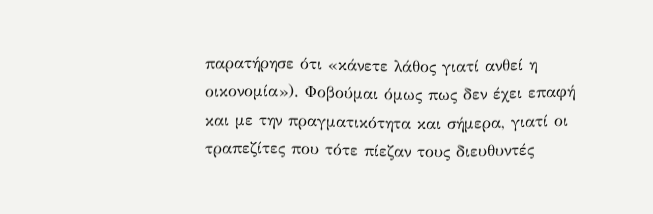παρατήρησε ότι «κάνετε λάθος γιατί ανθεί η οικονομία»). Φοβούμαι όμως πως δεν έχει επαφή και με την πραγματικότητα και σήμερα, γιατί οι τραπεζίτες που τότε πίεζαν τους διευθυντές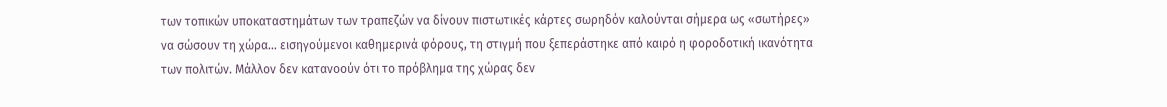των τοπικών υποκαταστημάτων των τραπεζών να δίνουν πιστωτικές κάρτες σωρηδόν καλούνται σήμερα ως «σωτήρες» να σώσουν τη χώρα… εισηγούμενοι καθημερινά φόρους, τη στιγμή που ξεπεράστηκε από καιρό η φοροδοτική ικανότητα των πολιτών. Μάλλον δεν κατανοούν ότι το πρόβλημα της χώρας δεν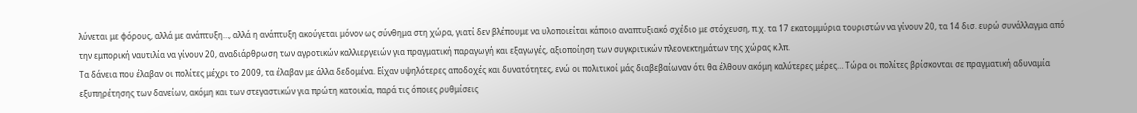λύνεται με φόρους, αλλά με ανάπτυξη…, αλλά η ανάπτυξη ακούγεται μόνον ως σύνθημα στη χώρα, γιατί δεν βλέπουμε να υλοποιείται κάποιο αναπτυξιακό σχέδιο με στόχευση, π.χ. τα 17 εκατομμύρια τουριστών να γίνουν 20, τα 14 δισ. ευρώ συνάλλαγμα από την εμπορική ναυτιλία να γίνουν 20, αναδιάρθρωση των αγροτικών καλλιεργειών για πραγματική παραγωγή και εξαγωγές, αξιοποίηση των συγκριτικών πλεονεκτημάτων της χώρας κ.λπ.
Τα δάνεια που έλαβαν οι πολίτες μέχρι το 2009, τα έλαβαν με άλλα δεδομένα. Είχαν υψηλότερες αποδοχές και δυνατότητες, ενώ οι πολιτικοί μάς διαβεβαίωναν ότι θα έλθουν ακόμη καλύτερες μέρες… Τώρα οι πολίτες βρίσκονται σε πραγματική αδυναμία εξυπηρέτησης των δανείων, ακόμη και των στεγαστικών για πρώτη κατοικία, παρά τις όποιες ρυθμίσεις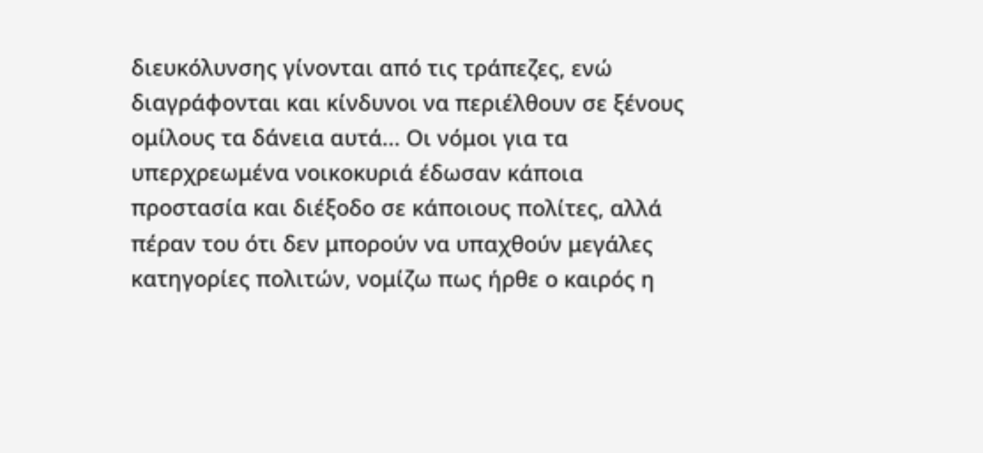διευκόλυνσης γίνονται από τις τράπεζες, ενώ διαγράφονται και κίνδυνοι να περιέλθουν σε ξένους ομίλους τα δάνεια αυτά... Οι νόμοι για τα υπερχρεωμένα νοικοκυριά έδωσαν κάποια προστασία και διέξοδο σε κάποιους πολίτες, αλλά πέραν του ότι δεν μπορούν να υπαχθούν μεγάλες κατηγορίες πολιτών, νομίζω πως ήρθε ο καιρός η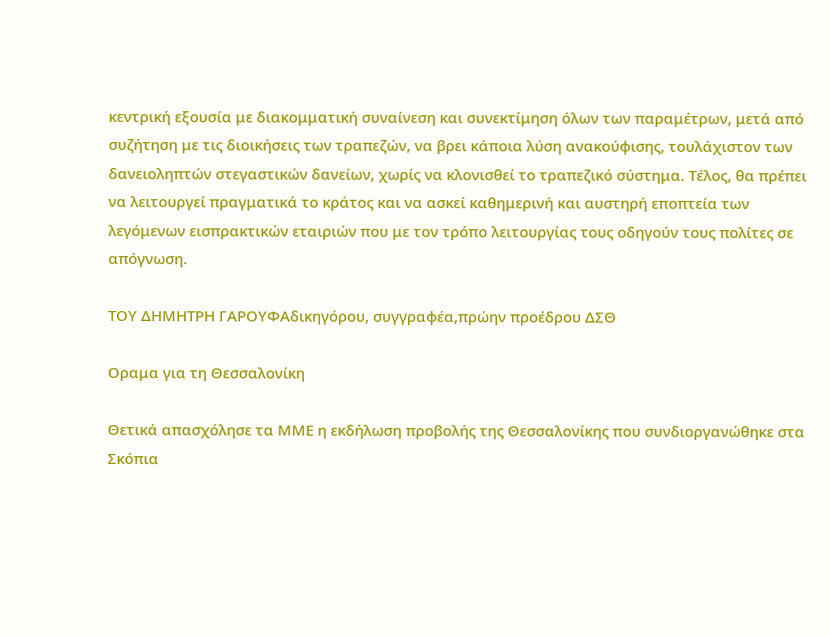κεντρική εξουσία με διακομματική συναίνεση και συνεκτίμηση όλων των παραμέτρων, μετά από συζήτηση με τις διοικήσεις των τραπεζών, να βρει κάποια λύση ανακούφισης, τουλάχιστον των δανειοληπτών στεγαστικών δανείων, χωρίς να κλονισθεί το τραπεζικό σύστημα. Τέλος, θα πρέπει να λειτουργεί πραγματικά το κράτος και να ασκεί καθημερινή και αυστηρή εποπτεία των λεγόμενων εισπρακτικών εταιριών που με τον τρόπο λειτουργίας τους οδηγούν τους πολίτες σε απόγνωση.

ΤΟΥ ΔΗΜΗΤΡΗ ΓΑΡΟΥΦΑδικηγόρου, συγγραφέα,πρώην προέδρου ΔΣΘ

Οραμα για τη Θεσσαλονίκη

Θετικά απασχόλησε τα ΜΜΕ η εκδήλωση προβολής της Θεσσαλονίκης που συνδιοργανώθηκε στα Σκόπια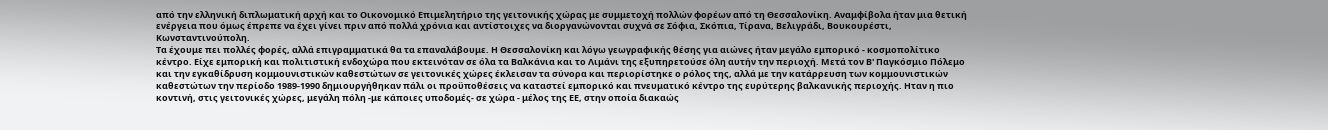από την ελληνική διπλωματική αρχή και το Οικονομικό Επιμελητήριο της γειτονικής χώρας με συμμετοχή πολλών φορέων από τη Θεσσαλονίκη. Αναμφίβολα ήταν μια θετική ενέργεια που όμως έπρεπε να έχει γίνει πριν από πολλά χρόνια και αντίστοιχες να διοργανώνονται συχνά σε Σόφια, Σκόπια, Τίρανα, Βελιγράδι, Βουκουρέστι, Κωνσταντινούπολη.
Τα έχουμε πει πολλές φορές, αλλά επιγραμματικά θα τα επαναλάβουμε. Η Θεσσαλονίκη και λόγω γεωγραφικής θέσης για αιώνες ήταν μεγάλο εμπορικό - κοσμοπολίτικο κέντρο. Είχε εμπορική και πολιτιστική ενδοχώρα που εκτεινόταν σε όλα τα Βαλκάνια και το Λιμάνι της εξυπηρετούσε όλη αυτήν την περιοχή. Μετά τον Β' Παγκόσμιο Πόλεμο και την εγκαθίδρυση κομμουνιστικών καθεστώτων σε γειτονικές χώρες έκλεισαν τα σύνορα και περιορίστηκε ο ρόλος της, αλλά με την κατάρρευση των κομμουνιστικών καθεστώτων την περίοδο 1989-1990 δημιουργήθηκαν πάλι οι προϋποθέσεις να καταστεί εμπορικό και πνευματικό κέντρο της ευρύτερης βαλκανικής περιοχής. Ηταν η πιο κοντινή, στις γειτονικές χώρες, μεγάλη πόλη -με κάποιες υποδομές- σε χώρα - μέλος της ΕΕ, στην οποία διακαώς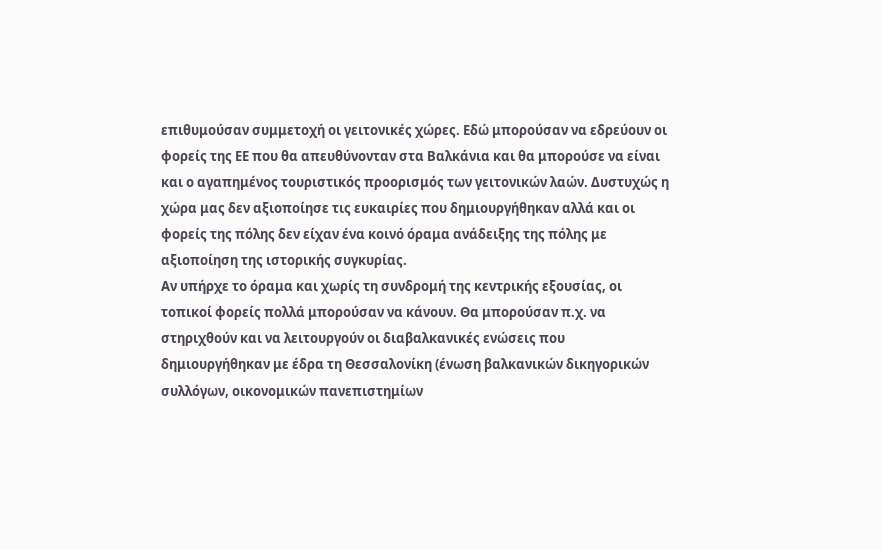επιθυμούσαν συμμετοχή οι γειτονικές χώρες. Εδώ μπορούσαν να εδρεύουν οι φορείς της ΕΕ που θα απευθύνονταν στα Βαλκάνια και θα μπορούσε να είναι και ο αγαπημένος τουριστικός προορισμός των γειτονικών λαών. Δυστυχώς η χώρα μας δεν αξιοποίησε τις ευκαιρίες που δημιουργήθηκαν αλλά και οι φορείς της πόλης δεν είχαν ένα κοινό όραμα ανάδειξης της πόλης με αξιοποίηση της ιστορικής συγκυρίας.
Αν υπήρχε το όραμα και χωρίς τη συνδρομή της κεντρικής εξουσίας, οι τοπικοί φορείς πολλά μπορούσαν να κάνουν. Θα μπορούσαν π.χ. να στηριχθούν και να λειτουργούν οι διαβαλκανικές ενώσεις που δημιουργήθηκαν με έδρα τη Θεσσαλονίκη (ένωση βαλκανικών δικηγορικών συλλόγων, οικονομικών πανεπιστημίων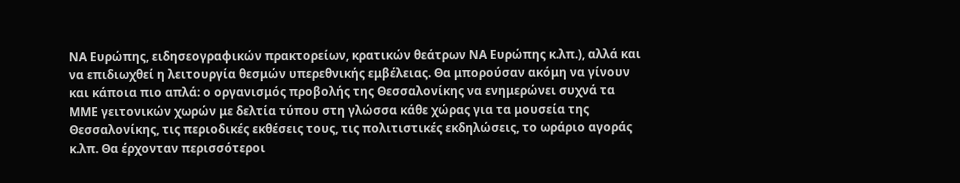ΝΑ Ευρώπης, ειδησεογραφικών πρακτορείων, κρατικών θεάτρων ΝΑ Ευρώπης κ.λπ.), αλλά και να επιδιωχθεί η λειτουργία θεσμών υπερεθνικής εμβέλειας. Θα μπορούσαν ακόμη να γίνουν και κάποια πιο απλά: ο οργανισμός προβολής της Θεσσαλονίκης να ενημερώνει συχνά τα ΜΜΕ γειτονικών χωρών με δελτία τύπου στη γλώσσα κάθε χώρας για τα μουσεία της Θεσσαλονίκης, τις περιοδικές εκθέσεις τους, τις πολιτιστικές εκδηλώσεις, το ωράριο αγοράς κ.λπ. Θα έρχονταν περισσότεροι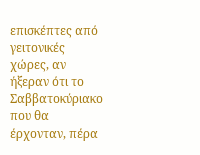επισκέπτες από γειτονικές χώρες, αν ήξεραν ότι το Σαββατοκύριακο που θα έρχονταν, πέρα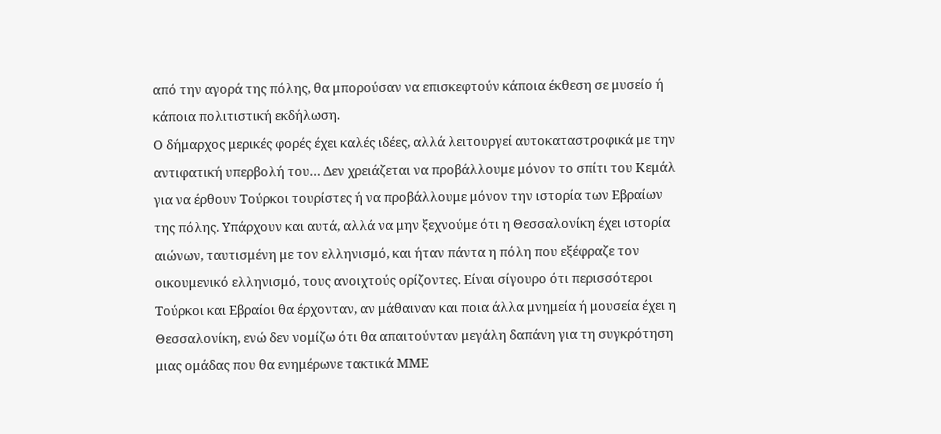από την αγορά της πόλης, θα μπορούσαν να επισκεφτούν κάποια έκθεση σε μυσείο ή κάποια πολιτιστική εκδήλωση.
Ο δήμαρχος μερικές φορές έχει καλές ιδέες, αλλά λειτουργεί αυτοκαταστροφικά με την αντιφατική υπερβολή του… Δεν χρειάζεται να προβάλλουμε μόνον το σπίτι του Κεμάλ για να έρθουν Τούρκοι τουρίστες ή να προβάλλουμε μόνον την ιστορία των Εβραίων της πόλης. Υπάρχουν και αυτά, αλλά να μην ξεχνούμε ότι η Θεσσαλονίκη έχει ιστορία αιώνων, ταυτισμένη με τον ελληνισμό, και ήταν πάντα η πόλη που εξέφραζε τον οικουμενικό ελληνισμό, τους ανοιχτούς ορίζοντες. Είναι σίγουρο ότι περισσότεροι Τούρκοι και Εβραίοι θα έρχονταν, αν μάθαιναν και ποια άλλα μνημεία ή μουσεία έχει η Θεσσαλονίκη, ενώ δεν νομίζω ότι θα απαιτούνταν μεγάλη δαπάνη για τη συγκρότηση μιας ομάδας που θα ενημέρωνε τακτικά ΜΜΕ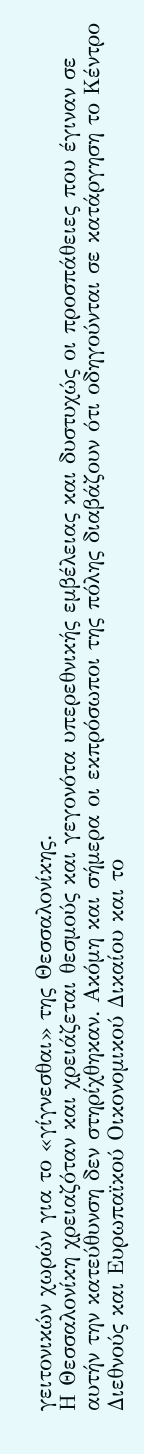γειτονικών χωρών για το «γίγνεσθαι» της Θεσσαλονίκης.
Η Θεσσαλονίκη χρειαζόταν και χρειάζεται θεσμούς και γεγονότα υπερεθνικής εμβέλειας και δυστυχώς οι προσπάθειες που έγιναν σε αυτήν την κατεύθυνση δεν στηρίχθηκαν. Ακόμη και σήμερα οι εκπρόσωποι της πόλης διαβάζουν ότι οδηγούνται σε κατάργηση το Κέντρο Διεθνούς και Ευρωπαϊκού Οικονομικού Δικαίου και το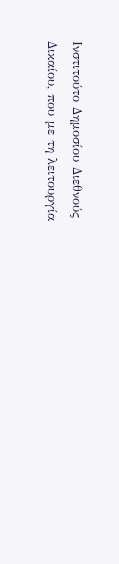Ινστιτούτο Δημοσίου Διεθνούς Δικαίου, που με τη λειτουργία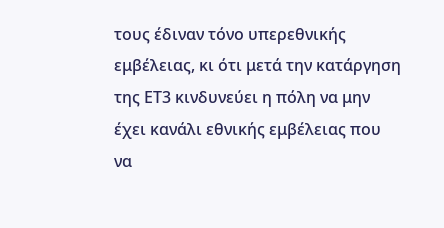τους έδιναν τόνο υπερεθνικής εμβέλειας, κι ότι μετά την κατάργηση της ΕΤ3 κινδυνεύει η πόλη να μην έχει κανάλι εθνικής εμβέλειας που να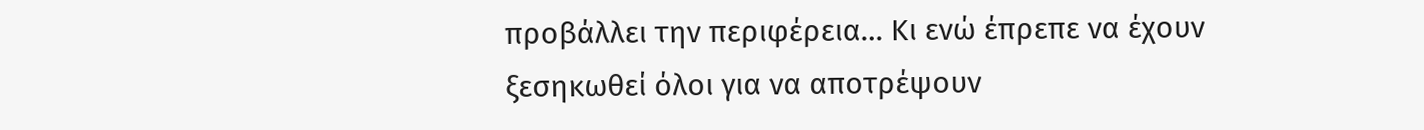προβάλλει την περιφέρεια… Κι ενώ έπρεπε να έχουν ξεσηκωθεί όλοι για να αποτρέψουν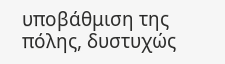υποβάθμιση της πόλης, δυστυχώς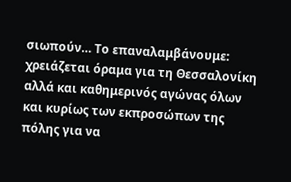σιωπούν… Το επαναλαμβάνουμε: χρειάζεται όραμα για τη Θεσσαλονίκη αλλά και καθημερινός αγώνας όλων και κυρίως των εκπροσώπων της πόλης για να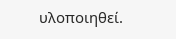υλοποιηθεί.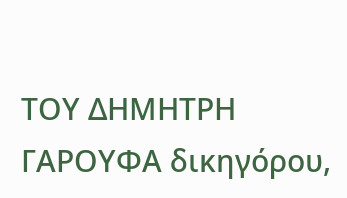ΤΟΥ ΔΗΜΗΤΡΗ ΓΑΡΟΥΦΑ δικηγόρου,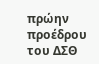πρώην προέδρου του ΔΣΘ